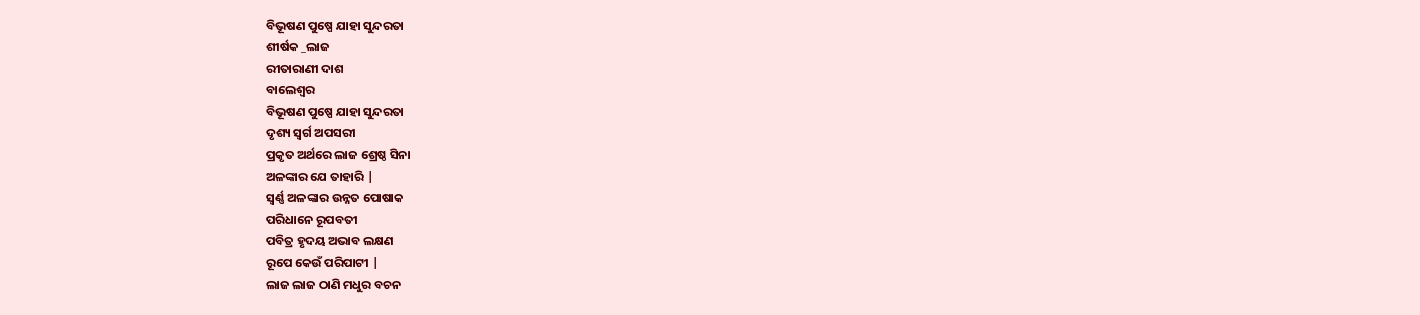ବିଭୂଷଣ ପୁଷ୍ପେ ଯାହା ସୁନ୍ଦରତା
ଶୀର୍ଷକ _ଲାଜ
ରୀତାରାଣୀ ଦାଶ
ବାଲେଶ୍ୱର
ବିଭୂଷଣ ପୁଷ୍ପେ ଯାହା ସୁନ୍ଦରତା
ଦୃଶ୍ୟ ସ୍ୱର୍ଗ ଅପସରୀ
ପ୍ରକୃତ ଅର୍ଥରେ ଲାଜ ଶ୍ରେଷ୍ଠ ସିନା
ଅଳଙ୍କାର ଯେ ତାହାରି |
ସ୍ବର୍ଣ୍ଣ ଅଳଙ୍କାର ଉନ୍ନତ ପୋଷାକ
ପରିଧାନେ ରୂପବତୀ
ପବିତ୍ର ହୃଦୟ ଅଭାବ ଲକ୍ଷଣ
ରୂପେ କେଉଁ ପରିପାଟୀ |
ଲାଜ ଲାଜ ଠାଣି ମଧୁର ବଚନ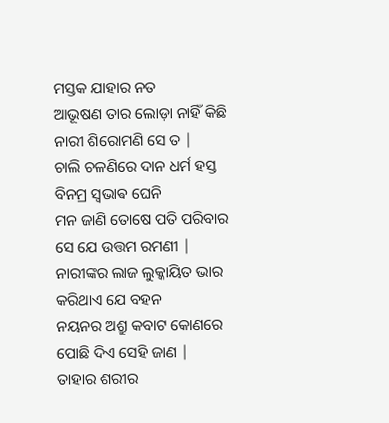ମସ୍ତକ ଯାହାର ନତ
ଆଭୂଷଣ ତାର ଲୋଡ଼ା ନାହିଁ କିଛି
ନାରୀ ଶିରୋମଣି ସେ ତ |
ଚାଲି ଚଳଣିରେ ଦାନ ଧର୍ମ ହସ୍ତ
ବିନମ୍ର ସ୍ଵଭାଵ ଘେନି
ମନ ଜାଣି ତୋଷେ ପତି ପରିବାର
ସେ ଯେ ଉତ୍ତମ ରମଣୀ |
ନାରୀଙ୍କର ଲାଜ ଲୁକ୍କାୟିତ ଭାର
କରିଥାଏ ଯେ ବହନ
ନୟନର ଅଶ୍ରୁ କବାଟ କୋଣରେ
ପୋଛି ଦିଏ ସେହି ଜାଣ |
ତାହାର ଶରୀର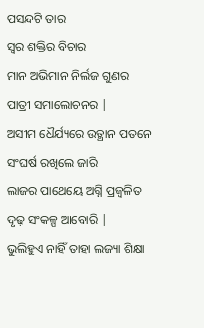ପସନ୍ଦଟି ତାର
ସ୍ୱର ଶକ୍ତିର ବିଚାର
ମାନ ଅଭିମାନ ନିର୍ଲଜ ଗୁଣର
ପାତ୍ରୀ ସମାଲୋଚନର |
ଅସୀମ ଧୈର୍ଯ୍ୟରେ ଉତ୍ଥାନ ପତନେ
ସଂଘର୍ଷ ରଖିଲେ ଜାରି
ଲାଜର ପାଥେୟେ ଅଗ୍ନି ପ୍ରଜ୍ବଳିତ
ଦୃଢ଼ ସଂକଳ୍ପ ଆବୋରି |
ଭୁଲିହୁଏ ନାହିଁ ତାହା ଲଜ୍ୟା ଶିକ୍ଷା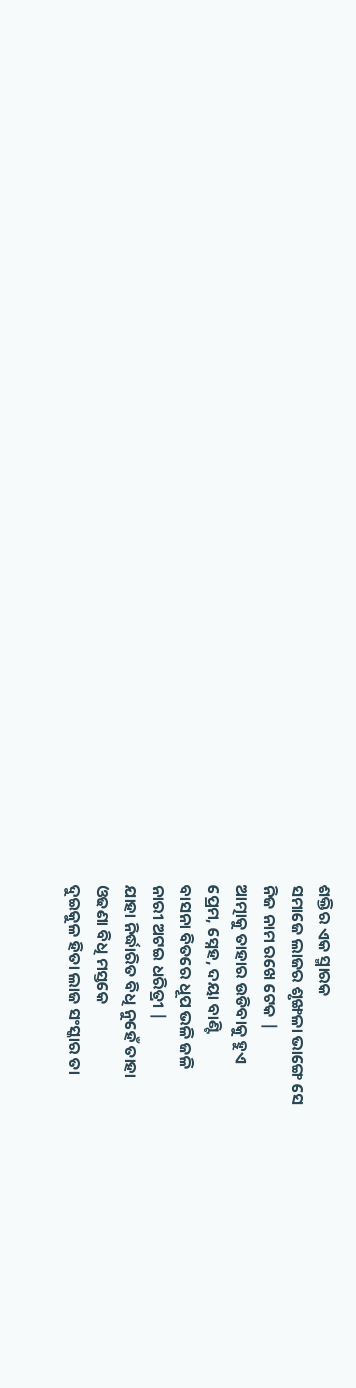ଶକ୍ତିର ଏକ ସ୍ମାରକ
ସମାଜେ ଲାଜର ଶୃଙ୍ଖଳା ଭାଙ୍ଗେ ସେ
ନିଜ ନାମ ରଖେ ଟେକ |
ଆତ୍ମାକୁ ତାହାର ଉଡିବାକୁ ହୁଏ
ପ୍ରେମ, ସ୍ନେହ, ଦୟା ବାଣ୍ଟି
ବାସନା ବିତରେ ଧୂପ ଭଳି ଜଳି
ନାରୀ ଅଟଇ ଧରିତ୍ରୀ |
ଯାହା ନିର୍ଦ୍ଧାରିତ ବିଧି ନୁହେଁ ତାହା
ଓଢଣା ବିଧି ମସ୍ତକେ
ଦୁଇକୁଳ ହିତା ଲାଜ ସଂସ୍କାର ତା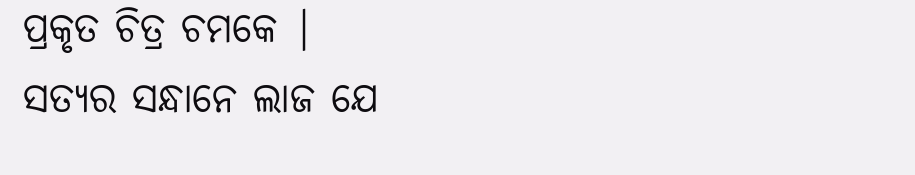ପ୍ରକୃତ ଚିତ୍ର ଚମକେ |
ସତ୍ୟର ସନ୍ଧାନେ ଲାଜ ଯେ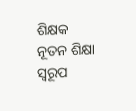ଶିକ୍ଷକ
ନୂତନ ଶିକ୍ଷା ସ୍ୱରୂପ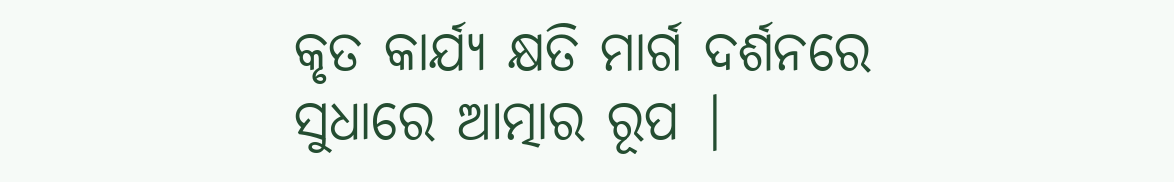କୃତ କାର୍ଯ୍ୟ କ୍ଷତି ମାର୍ଗ ଦର୍ଶନରେ
ସୁଧାରେ ଆତ୍ମାର ରୂପ |